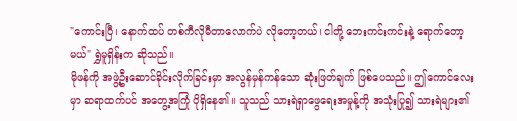"ကောင်းပြီ၊ နောက်ထပ် တစ်ကီလိုမီတာလောက်ပဲ လိုတော့တယ်၊ ငါတို့ ဘေးကင်းကင်းနဲ့ ရောက်တော့မယ်" ရွှဲမူရှိန်းက ဆိုသည်။
မိုဖန်ကို အဖွဲ့ဦးဆောင်ခိုင်းလိုက်ခြင်းမှာ အလွန်မှန်ကန်သော ဆုံးဖြတ်ချက် ဖြစ်ပေသည်။ ဤကောင်လေးမှာ ဆရာထက်ပင် အတွေ့အကြုံ ပိုရှိနေ၏။ သူသည် သားရဲရှာဖွေရေးအမှုန့်ကို အသုံးပြု၍ သားရဲများ၏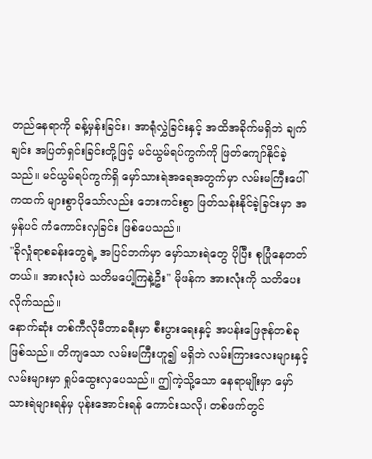တည်နေရာကို ခန့်မှန်းခြင်း၊ အာရုံလွှဲခြင်းနှင့် အထိအခိုက်မရှိဘဲ ချက်ချင်း အပြတ်ရှင်းခြင်းတို့ဖြင့် မင်ယွမ်ရပ်ကွက်ကို ဖြတ်ကျော်နိုင်ခဲ့သည်။ မင်ယွမ်ရပ်ကွက်ရှိ မှော်သားရဲအရေအတွက်မှာ လမ်းမကြီးပေါ်ကထက် များစွာပိုသော်လည်း ဘေးကင်းစွာ ဖြတ်သန်းနိုင်ခဲ့ခြင်းမှာ အမှန်ပင် ကံကောင်းလှခြင်း ဖြစ်ပေသည်။
"ခိုလှုံရာစခန်းတွေရဲ့ အပြင်ဘက်မှာ မှော်သားရဲတွေ ပိုပြီး စုပြုံနေတတ်တယ်။ အားလုံးပဲ သတိမပေါ့ကြနဲ့ဦး" မိုဖန်က အားလုံးကို သတိပေးလိုက်သည်။
နောက်ဆုံး တစ်ကီလိုမီတာခရီးမှာ စီးပွားရေးနှင့် အပန်းဖြေဇုန်တစ်ခု ဖြစ်သည်။ တိကျသော လမ်းမကြီးဟူ၍ မရှိဘဲ လမ်းကြားလေးများနှင့် လမ်းများမှာ ရှုပ်ထွေးလှပေသည်။ ဤကဲ့သို့သော နေရာမျိုးမှာ မှော်သားရဲများရန်မှ ပုန်းအောင်းရန် ကောင်းသလို၊ တစ်ဖက်တွင်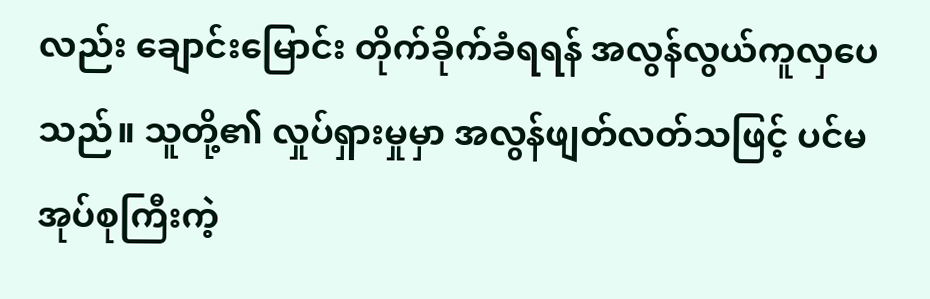လည်း ချောင်းမြောင်း တိုက်ခိုက်ခံရရန် အလွန်လွယ်ကူလှပေသည်။ သူတို့၏ လှုပ်ရှားမှုမှာ အလွန်ဖျတ်လတ်သဖြင့် ပင်မအုပ်စုကြီးကဲ့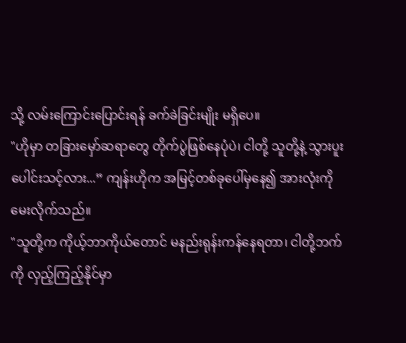သို့ လမ်းကြောင်းပြောင်းရန် ခက်ခဲခြင်းမျိုး မရှိပေ။
"ဟိုမှာ တခြားမှော်ဆရာတွေ တိုက်ပွဲဖြစ်နေပုံပဲ၊ ငါတို့ သူတို့နဲ့ သွားပူးပေါင်းသင့်လား...” ကျန်းဟိုက အမြင့်တစ်ခုပေါ်မှနေ၍ အားလုံးကို မေးလိုက်သည်။
"သူတို့က ကိုယ့်ဘာကိုယ်တောင် မနည်းရုန်းကန်နေရတာ၊ ငါတို့ဘက်ကို လှည့်ကြည့်နိုင်မှာ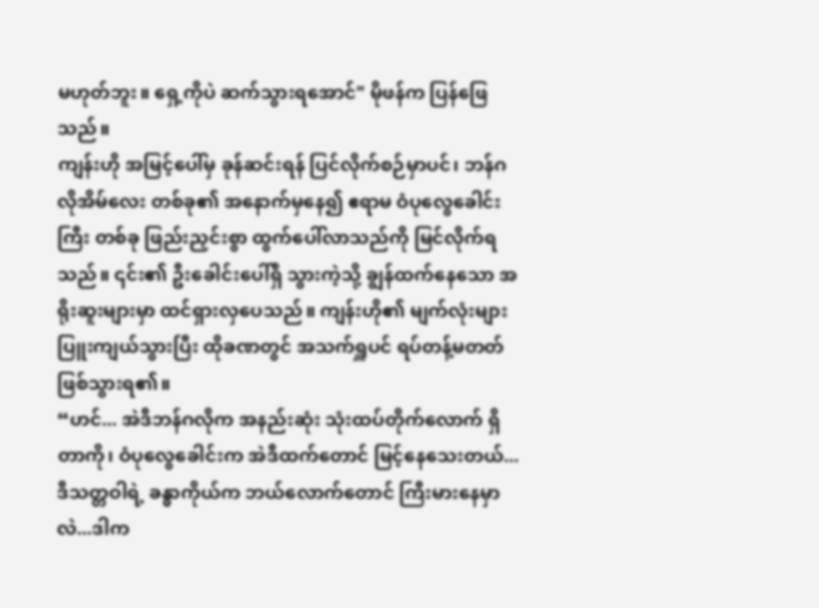မဟုတ်ဘူး။ ရှေ့ကိုပဲ ဆက်သွားရအောင်" မိုဖန်က ပြန်ဖြေသည်။
ကျန်းဟို အမြင့်ပေါ်မှ ခုန်ဆင်းရန် ပြင်လိုက်စဉ်မှာပင်၊ ဘန်ဂလိုအိမ်လေး တစ်ခု၏ အနောက်မှနေ၍ ဧရာမ ဝံပုလွေခေါင်းကြီး တစ်ခု ဖြည်းညှင်းစွာ ထွက်ပေါ်လာသည်ကို မြင်လိုက်ရသည်။ ၎င်း၏ ဦးခေါင်းပေါ်ရှိ သွားကဲ့သို့ ချွန်ထက်နေသော အရိုးဆူးများမှာ ထင်ရှားလှပေသည်။ ကျန်းဟို၏ မျက်လုံးများ ပြူးကျယ်သွားပြီး ထိုခဏတွင် အသက်ရှူပင် ရပ်တန့်မတတ် ဖြစ်သွားရ၏။
“ဟင်... အဲဒီဘန်ဂလိုက အနည်းဆုံး သုံးထပ်တိုက်လောက် ရှိတာကို၊ ဝံပုလွေခေါင်းက အဲဒီထက်တောင် မြင့်နေသေးတယ်... ဒီသတ္တဝါရဲ့ ခန္ဓာကိုယ်က ဘယ်လောက်တောင် ကြီးမားနေမှာလဲ...ဒါက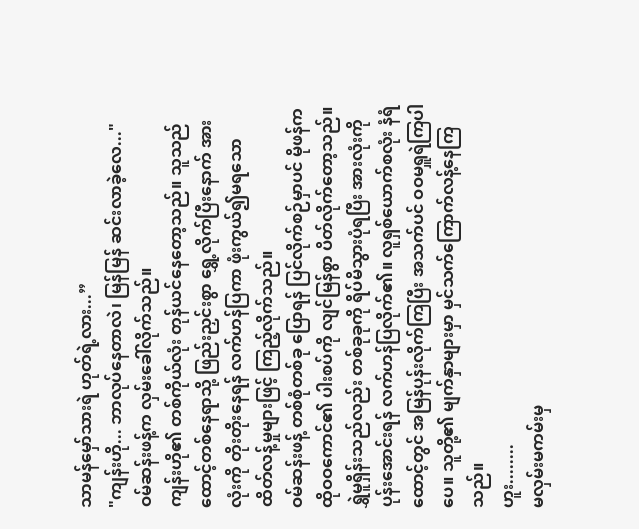သာမန်မှော်သားရဲ ဟုတ်ရဲ့လား...”
"ကျန်းဟို... ဘာလုပ်နေတာလဲ၊ မြန်မြန် ဆင်းလာခဲ့လေ..." ဝမ်ဆန်းဖန့်က လှမ်းခေါ်လိုက်သည်။
ကျန်းဟို၏ တစ်ကိုယ်လုံး တုန်ယင်နေတော့သည်။ သူသည် ထောင့်တစ်နေရာသို့ ဖြည်းညှင်းစွာ ရွှေ့လိုက်ပြီးနောက် အားလုံးကို တိုးတိုးနေရန် လက်ဟန်ပြကာ ဖုံးကွယ်၍မရသော ထိတ်လန့်မှုများဖြင့် ကြည့်လိုက်သည်။
ဝမ်ဆန်းဖန့် တစ်စုံတစ်ခု ပြောရန် ပြင်လိုက်စဉ်မှာပင် မိုဖန်က ထိုဝဝကောင်၏ ပါးစပ်ကို လျင်မြန်စွာ ပိတ်လိုက်တော့သည်။ ရွှဲမူရှိန်းသည်လည်း တစ်ခုခုကို ရိပ်မိသွားပုံရပြီး အားလုံးကို ပုန်းအောင်းရန် လက်ဟန်ပြလိုက်၏။ လူရှစ်ယောက်စလုံး နံရံထောင့်တွင် အမြန်ပုန်းလိုက်ကြပြီး အသက်ပင် ဝဝမရှူရဲကြပါပေ။ သူတို့၏ မျက်နှာများမှာ မှင်သက်ကြောက်လန့်နေကြသည်။
ဟူး........
မလှမ်းမကမ်းမှ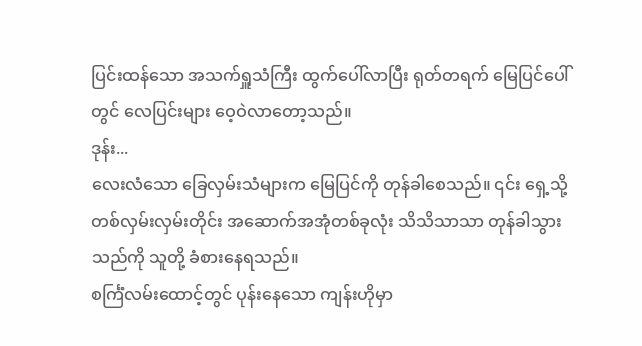ပြင်းထန်သော အသက်ရှူသံကြီး ထွက်ပေါ်လာပြီး ရုတ်တရက် မြေပြင်ပေါ်တွင် လေပြင်းများ ဝေ့ဝဲလာတော့သည်။
ဒုန်း...
လေးလံသော ခြေလှမ်းသံများက မြေပြင်ကို တုန်ခါစေသည်။ ၎င်း ရှေ့သို့ တစ်လှမ်းလှမ်းတိုင်း အဆောက်အအုံတစ်ခုလုံး သိသိသာသာ တုန်ခါသွားသည်ကို သူတို့ ခံစားနေရသည်။
စင်္ကြံလမ်းထောင့်တွင် ပုန်းနေသော ကျန်းဟိုမှာ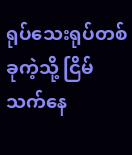ရုပ်သေးရုပ်တစ်ခုကဲ့သို့ ငြိမ်သက်နေ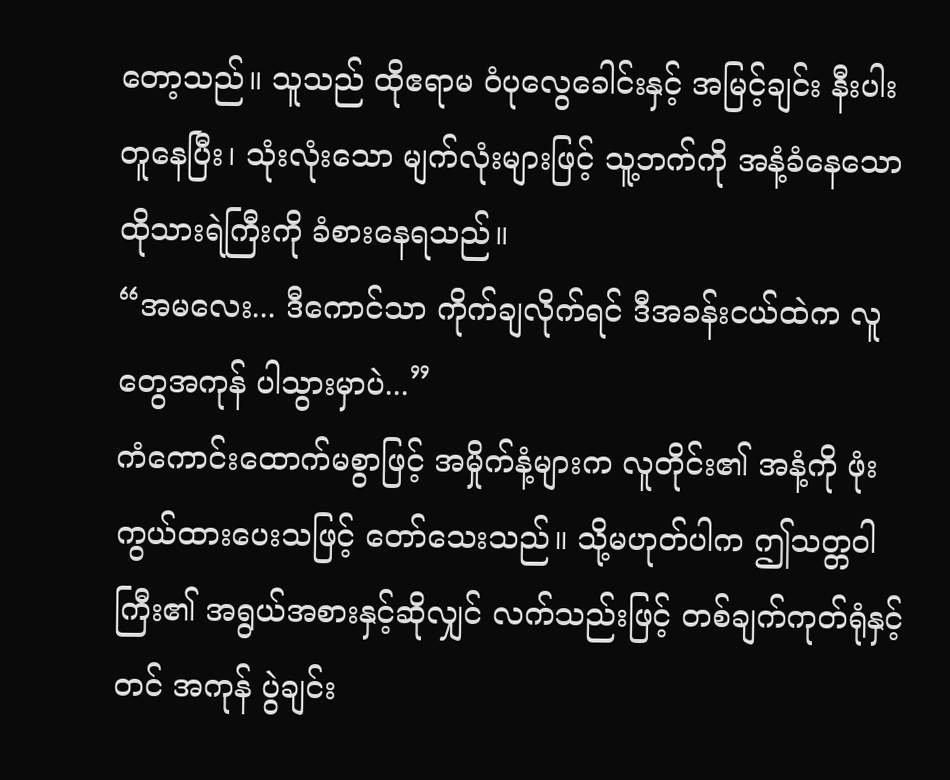တော့သည်။ သူသည် ထိုဧရာမ ဝံပုလွေခေါင်းနှင့် အမြင့်ချင်း နီးပါးတူနေပြီး၊ သုံးလုံးသော မျက်လုံးများဖြင့် သူ့ဘက်ကို အနံ့ခံနေသော ထိုသားရဲကြီးကို ခံစားနေရသည်။
“အမလေး... ဒီကောင်သာ ကိုက်ချလိုက်ရင် ဒီအခန်းငယ်ထဲက လူတွေအကုန် ပါသွားမှာပဲ...”
ကံကောင်းထောက်မစွာဖြင့် အမှိုက်နံ့များက လူတိုင်း၏ အနံ့ကို ဖုံးကွယ်ထားပေးသဖြင့် တော်သေးသည်။ သို့မဟုတ်ပါက ဤသတ္တဝါကြီး၏ အရွယ်အစားနှင့်ဆိုလျှင် လက်သည်းဖြင့် တစ်ချက်ကုတ်ရုံနှင့်တင် အကုန် ပွဲချင်း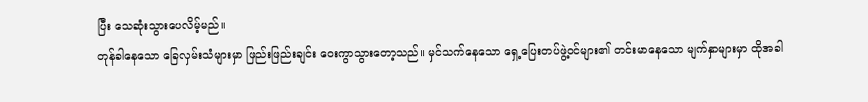ပြီး သေဆုံးသွားပေလိမ့်မည်။
တုန်ခါနေသော ခြေလှမ်းသံများမှာ ဖြည်းဖြည်းချင်း ဝေးကွာသွားတော့သည်။ မှင်သက်နေသော ရှေ့ပြေးတပ်ဖွဲ့ဝင်များ၏ တင်းမာနေသော မျက်နှာများမှာ ထိုအခါ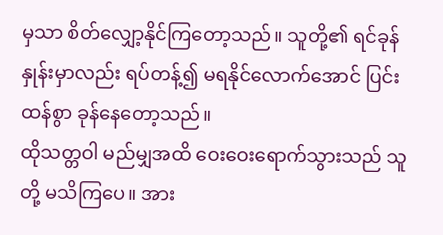မှသာ စိတ်လျှော့နိုင်ကြတော့သည်။ သူတို့၏ ရင်ခုန်နှုန်းမှာလည်း ရပ်တန့်၍ မရနိုင်လောက်အောင် ပြင်းထန်စွာ ခုန်နေတော့သည်။
ထိုသတ္တဝါ မည်မျှအထိ ဝေးဝေးရောက်သွားသည် သူတို့ မသိကြပေ။ အား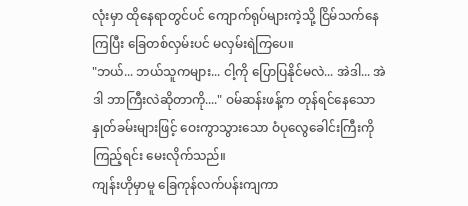လုံးမှာ ထိုနေရာတွင်ပင် ကျောက်ရုပ်များကဲ့သို့ ငြိမ်သက်နေကြပြီး ခြေတစ်လှမ်းပင် မလှမ်းရဲကြပေ။
"ဘယ်... ဘယ်သူကများ... ငါ့ကို ပြောပြနိုင်မလဲ... အဲဒါ... အဲဒါ ဘာကြီးလဲဆိုတာကို...." ဝမ်ဆန်းဖန့်က တုန်ရင်နေသော နှုတ်ခမ်းများဖြင့် ဝေးကွာသွားသော ဝံပုလွေခေါင်းကြီးကို ကြည့်ရင်း မေးလိုက်သည်။
ကျန်းဟိုမှာမူ ခြေကုန်လက်ပန်းကျကာ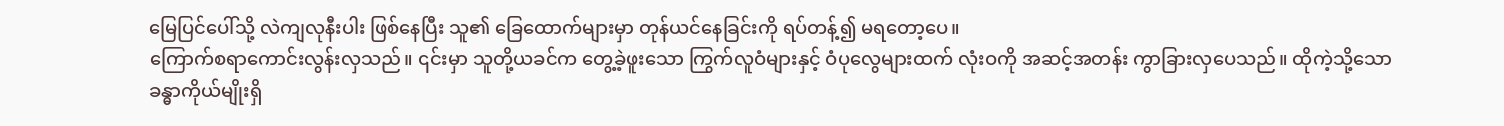မြေပြင်ပေါ်သို့ လဲကျလုနီးပါး ဖြစ်နေပြီး သူ၏ ခြေထောက်များမှာ တုန်ယင်နေခြင်းကို ရပ်တန့်၍ မရတော့ပေ။
ကြောက်စရာကောင်းလွန်းလှသည်။ ၎င်းမှာ သူတို့ယခင်က တွေ့ခဲ့ဖူးသော ကြွက်လူဝံများနှင့် ဝံပုလွေများထက် လုံးဝကို အဆင့်အတန်း ကွာခြားလှပေသည်။ ထိုကဲ့သို့သော ခန္ဓာကိုယ်မျိုးရှိ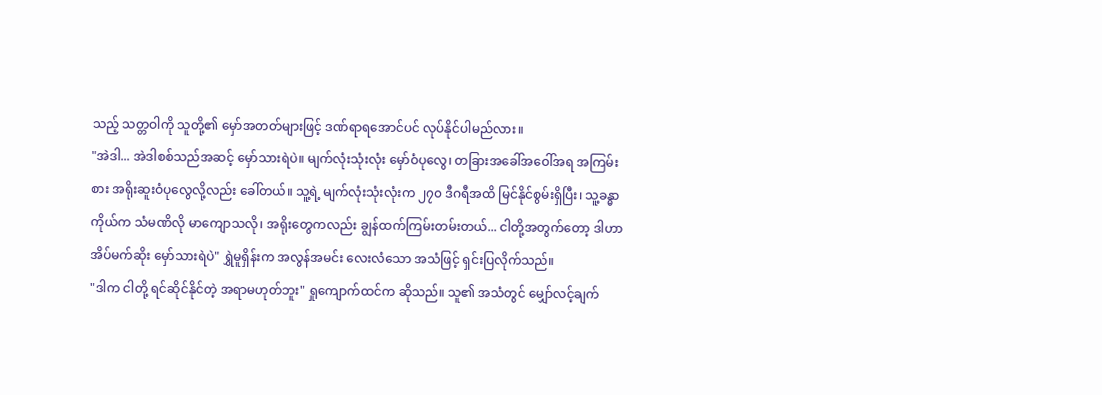သည့် သတ္တဝါကို သူတို့၏ မှော်အတတ်များဖြင့် ဒဏ်ရာရအောင်ပင် လုပ်နိုင်ပါမည်လား။
"အဲဒါ... အဲဒါစစ်သည်အဆင့် မှော်သားရဲပဲ။ မျက်လုံးသုံးလုံး မှော်ဝံပုလွေ၊ တခြားအခေါ်အဝေါ်အရ အကြမ်းစား အရိုးဆူးဝံပုလွေလို့လည်း ခေါ်တယ်။ သူ့ရဲ့ မျက်လုံးသုံးလုံးက ၂၇၀ ဒီဂရီအထိ မြင်နိုင်စွမ်းရှိပြီး၊ သူ့ခန္ဓာကိုယ်က သံမဏိလို မာကျောသလို၊ အရိုးတွေကလည်း ချွန်ထက်ကြမ်းတမ်းတယ်... ငါတို့အတွက်တော့ ဒါဟာ အိပ်မက်ဆိုး မှော်သားရဲပဲ" ရွှဲမူရှိန်းက အလွန်အမင်း လေးလံသော အသံဖြင့် ရှင်းပြလိုက်သည်။
"ဒါက ငါတို့ ရင်ဆိုင်နိုင်တဲ့ အရာမဟုတ်ဘူး" ရှုကျောက်ထင်က ဆိုသည်။ သူ၏ အသံတွင် မျှော်လင့်ချက်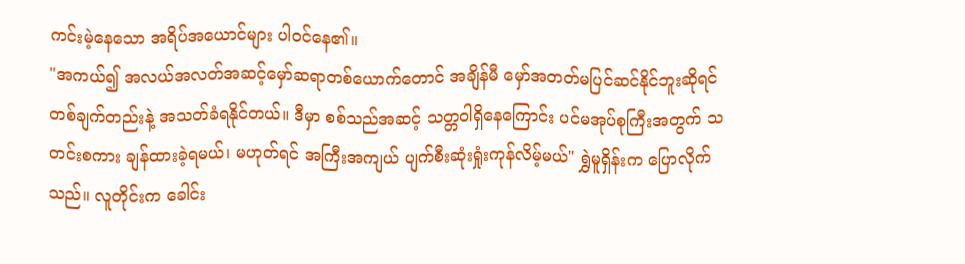ကင်းမဲ့နေသော အရိပ်အယောင်များ ပါဝင်နေ၏။
"အကယ်၍ အလယ်အလတ်အဆင့်မှော်ဆရာတစ်ယောက်တောင် အချိန်မီ မှော်အတတ်မပြင်ဆင်နိုင်ဘူးဆိုရင် တစ်ချက်တည်းနဲ့ အသတ်ခံရနိုင်တယ်။ ဒီမှာ စစ်သည်အဆင့် သတ္တဝါရှိနေကြောင်း ပင်မအုပ်စုကြီးအတွက် သတင်းစကား ချန်ထားခဲ့ရမယ်၊ မဟုတ်ရင် အကြီးအကျယ် ပျက်စီးဆုံးရှုံးကုန်လိမ့်မယ်" ရွှဲမူရှိန်းက ပြောလိုက်သည်။ လူတိုင်းက ခေါင်း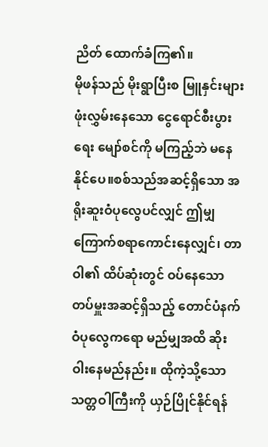ညိတ် ထောက်ခံကြ၏။
မိုဖန်သည် မိုးရွာပြီးစ မြူနှင်းများ ဖုံးလွှမ်းနေသော ငွေရောင်စီးပွားရေး မျော်စင်ကို မကြည့်ဘဲ မနေနိုင်ပေ။စစ်သည်အဆင့်ရှိသော အရိုးဆူးဝံပုလွေပင်လျှင် ဤမျှ ကြောက်စရာကောင်းနေလျှင်၊ တာဝါ၏ ထိပ်ဆုံးတွင် ဝပ်နေသော တပ်မှူးအဆင့်ရှိသည့် တောင်ပံနက်ဝံပုလွေကရော မည်မျှအထိ ဆိုးဝါးနေမည်နည်း။ ထိုကဲ့သို့သော သတ္တဝါကြီးကို ယှဉ်ပြိုင်နိုင်ရန်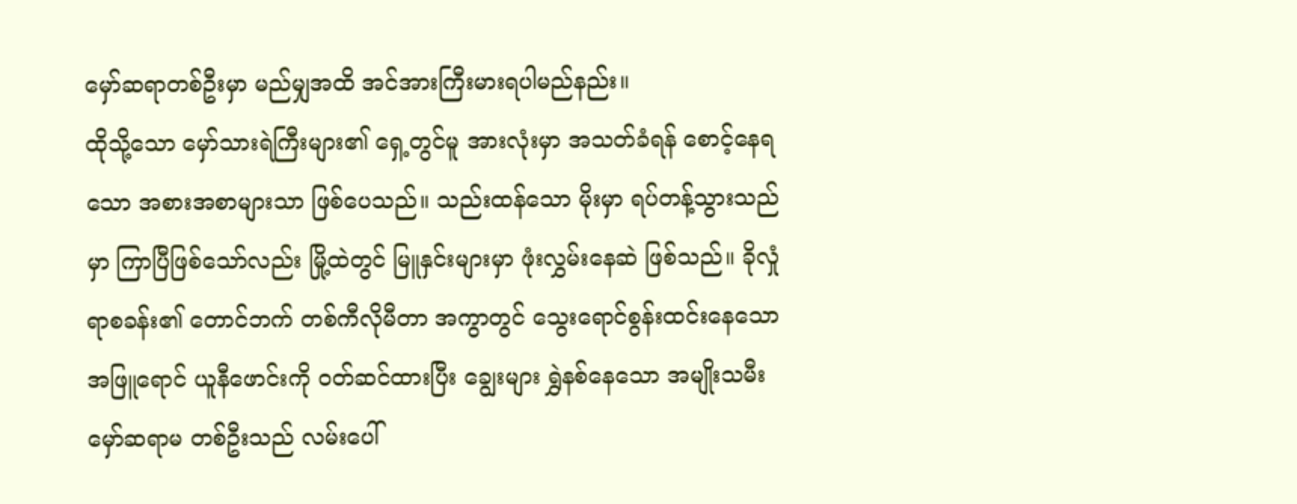မှော်ဆရာတစ်ဦးမှာ မည်မျှအထိ အင်အားကြီးမားရပါမည်နည်း။
ထိုသို့သော မှော်သားရဲကြီးများ၏ ရှေ့တွင်မူ အားလုံးမှာ အသတ်ခံရန် စောင့်နေရသော အစားအစာများသာ ဖြစ်ပေသည်။ သည်းထန်သော မိုးမှာ ရပ်တန့်သွားသည်မှာ ကြာပြီဖြစ်သော်လည်း မြို့ထဲတွင် မြူနှင်းများမှာ ဖုံးလွှမ်းနေဆဲ ဖြစ်သည်။ ခိုလှုံရာစခန်း၏ တောင်ဘက် တစ်ကီလိုမီတာ အကွာတွင် သွေးရောင်စွန်းထင်းနေသော အဖြူရောင် ယူနီဖောင်းကို ဝတ်ဆင်ထားပြီး ချွေးများ ရွှဲနစ်နေသော အမျိုးသမီးမှော်ဆရာမ တစ်ဦးသည် လမ်းပေါ်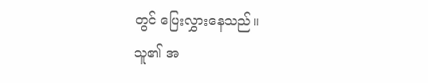တွင် ပြေးလွှားနေသည်။
သူ၏ အ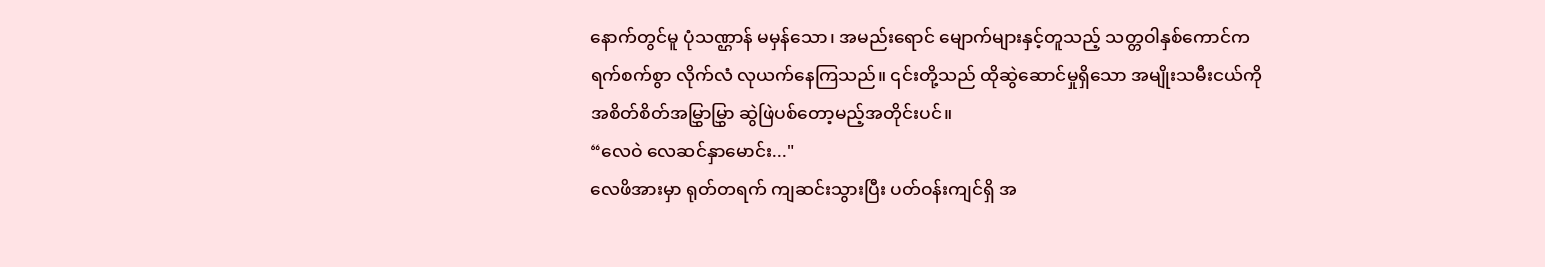နောက်တွင်မူ ပုံသဏ္ဌာန် မမှန်သော၊ အမည်းရောင် မျောက်များနှင့်တူသည့် သတ္တဝါနှစ်ကောင်က ရက်စက်စွာ လိုက်လံ လုယက်နေကြသည်။ ၎င်းတို့သည် ထိုဆွဲဆောင်မှုရှိသော အမျိုးသမီးငယ်ကို အစိတ်စိတ်အမြွှာမြွှာ ဆွဲဖြဲပစ်တော့မည့်အတိုင်းပင်။
“လေဝဲ လေဆင်နှာမောင်း..."
လေဖိအားမှာ ရုတ်တရက် ကျဆင်းသွားပြီး ပတ်ဝန်းကျင်ရှိ အ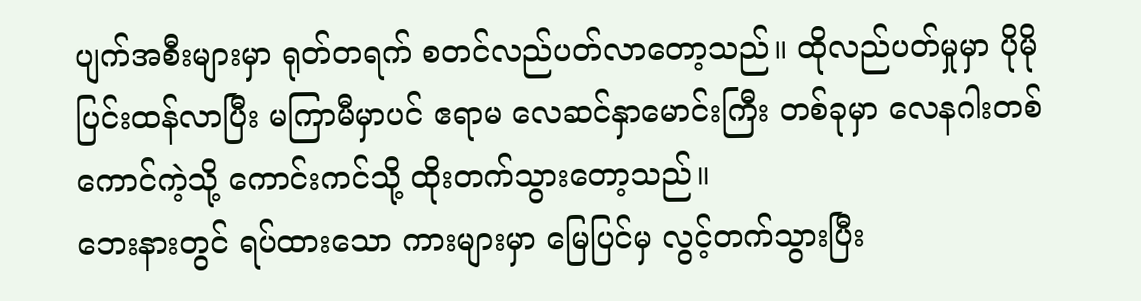ပျက်အစီးများမှာ ရုတ်တရက် စတင်လည်ပတ်လာတော့သည်။ ထိုလည်ပတ်မှုမှာ ပိုမို ပြင်းထန်လာပြီး မကြာမီမှာပင် ဧရာမ လေဆင်နှာမောင်းကြီး တစ်ခုမှာ လေနဂါးတစ်ကောင်ကဲ့သို့ ကောင်းကင်သို့ ထိုးတက်သွားတော့သည်။
ဘေးနားတွင် ရပ်ထားသော ကားများမှာ မြေပြင်မှ လွင့်တက်သွားပြီး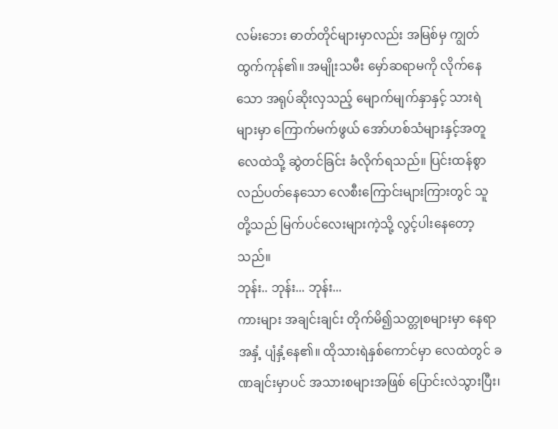လမ်းဘေး ဓာတ်တိုင်များမှာလည်း အမြစ်မှ ကျွတ်ထွက်ကုန်၏။ အမျိုးသမီး မှော်ဆရာမကို လိုက်နေသော အရုပ်ဆိုးလှသည့် မျောက်မျက်နှာနှင့် သားရဲများမှာ ကြောက်မက်ဖွယ် အော်ဟစ်သံများနှင့်အတူ လေထဲသို့ ဆွဲတင်ခြင်း ခံလိုက်ရသည်။ ပြင်းထန်စွာ လည်ပတ်နေသော လေစီးကြောင်းများကြားတွင် သူတို့သည် မြက်ပင်လေးများကဲ့သို့ လွင့်ပါးနေတော့သည်။
ဘုန်း.. ဘုန်း... ဘုန်း...
ကားများ အချင်းချင်း တိုက်မိ၍သတ္တုစများမှာ နေရာအနှံ့ ပျံနှံ့နေ၏။ ထိုသားရဲနှစ်ကောင်မှာ လေထဲတွင် ခဏချင်းမှာပင် အသားစများအဖြစ် ပြောင်းလဲသွားပြီး၊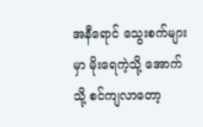အနီရောင် သွေးစက်များမှာ မိုးရေကဲ့သို့ အောက်သို့ စင်ကျလာတော့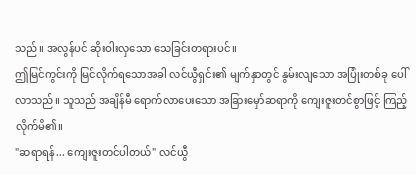သည်။ အလွန်ပင် ဆိုးဝါးလှသော သေခြင်းတရားပင်။
ဤမြင်ကွင်းကို မြင်လိုက်ရသောအခါ လင်ယွီရှင်း၏ မျက်နှာတွင် နွမ်းလျသော အပြုံးတစ်ခု ပေါ်လာသည်။ သူသည် အချိန်မီ ရောက်လာပေးသော အခြားမှော်ဆရာကို ကျေးဇူးတင်စွာဖြင့် ကြည့်လိုက်မိ၏။
"ဆရာရန်... ကျေးဇူးတင်ပါတယ်" လင်ယွီ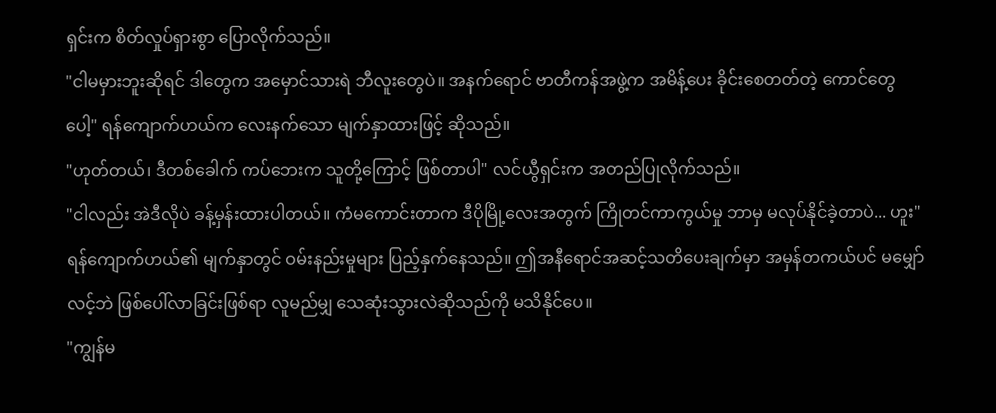ရှင်းက စိတ်လှုပ်ရှားစွာ ပြောလိုက်သည်။
"ငါမမှားဘူးဆိုရင် ဒါတွေက အမှောင်သားရဲ ဘီလူးတွေပဲ။ အနက်ရောင် ဗာတီကန်အဖွဲ့က အမိန့်ပေး ခိုင်းစေတတ်တဲ့ ကောင်တွေပေါ့" ရန်ကျောက်ဟယ်က လေးနက်သော မျက်နှာထားဖြင့် ဆိုသည်။
"ဟုတ်တယ်၊ ဒီတစ်ခေါက် ကပ်ဘေးက သူတို့ကြောင့် ဖြစ်တာပါ" လင်ယွီရှင်းက အတည်ပြုလိုက်သည်။
"ငါလည်း အဲဒီလိုပဲ ခန့်မှန်းထားပါတယ်။ ကံမကောင်းတာက ဒီပိုမြို့လေးအတွက် ကြိုတင်ကာကွယ်မှု ဘာမှ မလုပ်နိုင်ခဲ့တာပဲ... ဟူး" ရန်ကျောက်ဟယ်၏ မျက်နှာတွင် ဝမ်းနည်းမှုများ ပြည့်နှက်နေသည်။ ဤအနီရောင်အဆင့်သတိပေးချက်မှာ အမှန်တကယ်ပင် မမျှော်လင့်ဘဲ ဖြစ်ပေါ်လာခြင်းဖြစ်ရာ လူမည်မျှ သေဆုံးသွားလဲဆိုသည်ကို မသိနိုင်ပေ။
"ကျွန်မ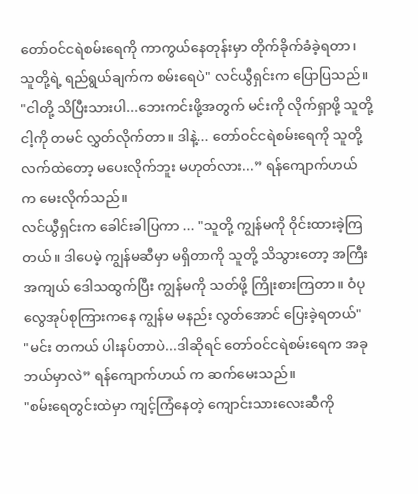တော်ဝင်ငရဲစမ်းရေကို ကာကွယ်နေတုန်းမှာ တိုက်ခိုက်ခံခဲ့ရတာ၊ သူတို့ရဲ့ ရည်ရွယ်ချက်က စမ်းရေပဲ" လင်ယွီရှင်းက ပြောပြသည်။
"ငါတို့ သိပြီးသားပါ...ဘေးကင်းဖို့အတွက် မင်းကို လိုက်ရှာဖို့ သူတို့ ငါ့ကို တမင် လွှတ်လိုက်တာ။ ဒါနဲ့... တော်ဝင်ငရဲစမ်းရေကို သူတို့လက်ထဲတော့ မပေးလိုက်ဘူး မဟုတ်လား...” ရန်ကျောက်ဟယ် က မေးလိုက်သည်။
လင်ယွီရှင်းက ခေါင်းခါပြကာ ... "သူတို့ ကျွန်မကို ဝိုင်းထားခဲ့ကြတယ်။ ဒါပေမဲ့ ကျွန်မဆီမှာ မရှိတာကို သူတို့ သိသွားတော့ အကြီးအကျယ် ဒေါသထွက်ပြီး ကျွန်မကို သတ်ဖို့ ကြိုးစားကြတာ။ ဝံပုလွေအုပ်စုကြားကနေ ကျွန်မ မနည်း လွတ်အောင် ပြေးခဲ့ရတယ်"
"မင်း တကယ် ပါးနပ်တာပဲ...ဒါဆိုရင် တော်ဝင်ငရဲစမ်းရေက အခု ဘယ်မှာလဲ” ရန်ကျောက်ဟယ် က ဆက်မေးသည်။
"စမ်းရေတွင်းထဲမှာ ကျင့်ကြံနေတဲ့ ကျောင်းသားလေးဆီကို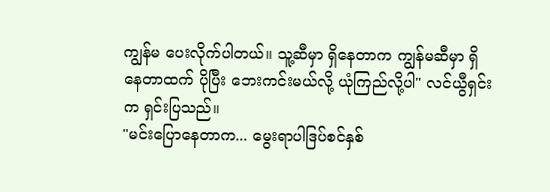ကျွန်မ ပေးလိုက်ပါတယ်။ သူ့ဆီမှာ ရှိနေတာက ကျွန်မဆီမှာ ရှိနေတာထက် ပိုပြီး ဘေးကင်းမယ်လို့ ယုံကြည်လို့ပါ" လင်ယွီရှင်းက ရှင်းပြသည်။
"မင်းပြောနေတာက... မွေးရာပါဒြပ်စင်နှစ်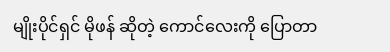မျိုးပိုင်ရှင် မိုဖန် ဆိုတဲ့ ကောင်လေးကို ပြောတာ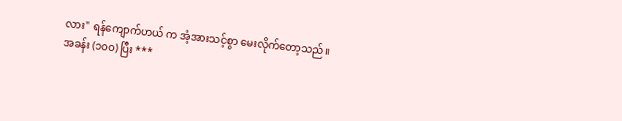လား" ရန်ကျောက်ဟယ် က အံ့အားသင့်စွာ မေးလိုက်တော့သည်။
အခန်း (၁၀၀) ပြီး ***